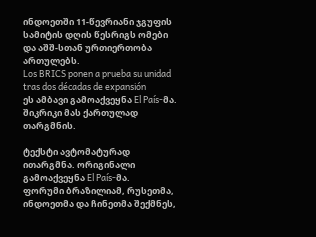ინდოეთში 11-წევრიანი ჯგუფის სამიტის დღის წესრიგს ომები და აშშ-სთან ურთიერთობა ართულებს.
Los BRICS ponen a prueba su unidad tras dos décadas de expansión
ეს ამბავი გამოაქვეყნა El País-მა. შიკრიკი მას ქართულად თარგმნის.

ტექსტი ავტომატურად ითარგმნა. ორიგინალი გამოაქვეყნა El País-მა.
ფორუმი ბრაზილიამ, რუსეთმა, ინდოეთმა და ჩინეთმა შექმნეს,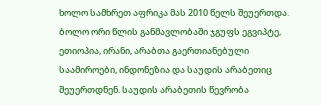ხოლო სამხრეთ აფრიკა მას 2010 წელს შეუერთდა. ბოლო ორი წლის განმავლობაში ჯგუფს ეგვიპტე, ეთიოპია, ირანი, არაბთა გაერთიანებული საამიროები, ინდონეზია და საუდის არაბეთიც შეუერთდნენ. საუდის არაბეთის წევრობა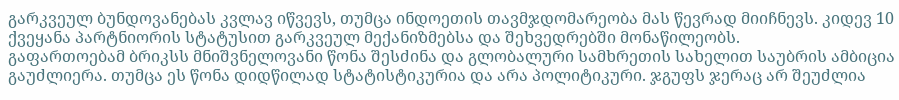გარკვეულ ბუნდოვანებას კვლავ იწვევს, თუმცა ინდოეთის თავმჯდომარეობა მას წევრად მიიჩნევს. კიდევ 10 ქვეყანა პარტნიორის სტატუსით გარკვეულ მექანიზმებსა და შეხვედრებში მონაწილეობს.
გაფართოებამ ბრიკსს მნიშვნელოვანი წონა შესძინა და გლობალური სამხრეთის სახელით საუბრის ამბიცია გაუძლიერა. თუმცა ეს წონა დიდწილად სტატისტიკურია და არა პოლიტიკური. ჯგუფს ჯერაც არ შეუძლია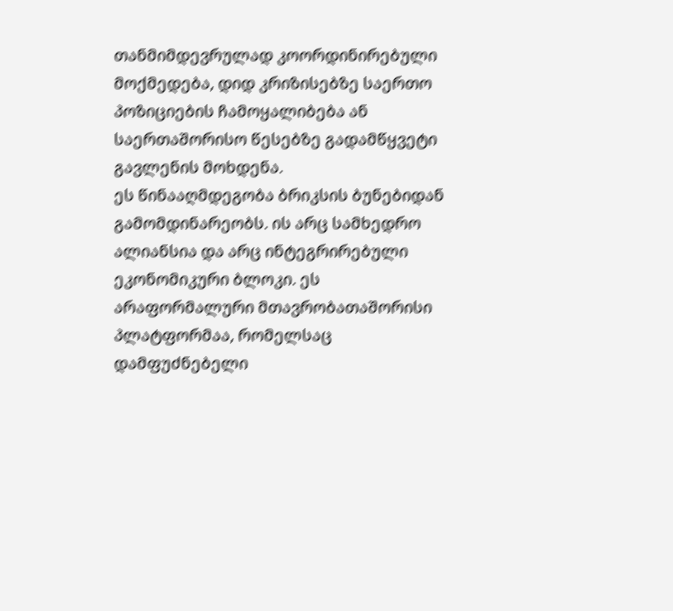თანმიმდევრულად კოორდინირებული მოქმედება, დიდ კრიზისებზე საერთო პოზიციების ჩამოყალიბება ან საერთაშორისო წესებზე გადამწყვეტი გავლენის მოხდენა.
ეს წინააღმდეგობა ბრიკსის ბუნებიდან გამომდინარეობს. ის არც სამხედრო ალიანსია და არც ინტეგრირებული ეკონომიკური ბლოკი. ეს არაფორმალური მთავრობათაშორისი პლატფორმაა, რომელსაც დამფუძნებელი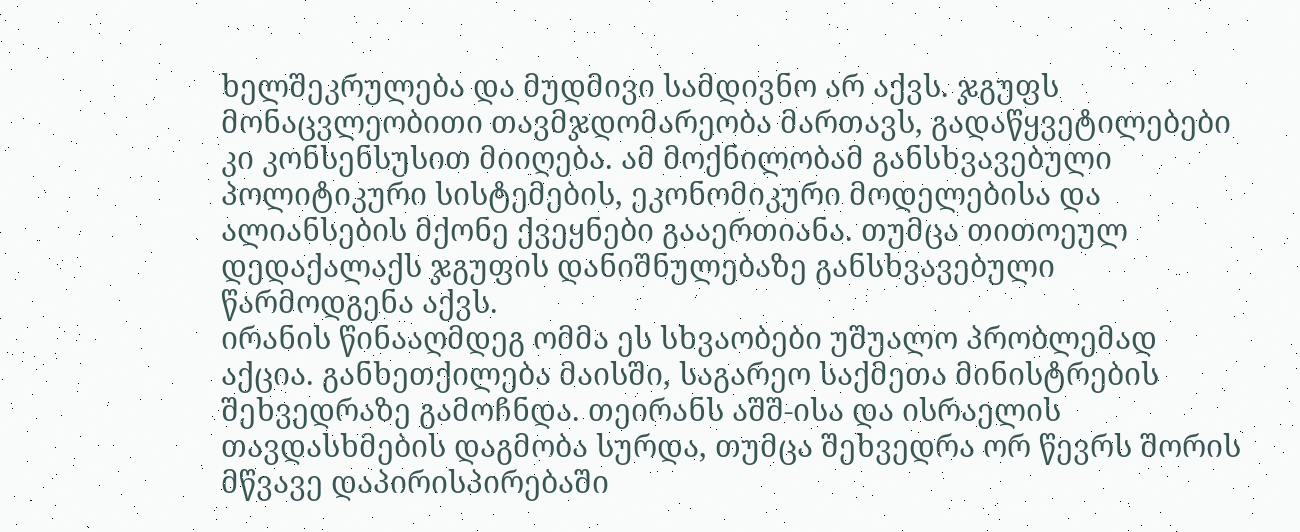ხელშეკრულება და მუდმივი სამდივნო არ აქვს. ჯგუფს მონაცვლეობითი თავმჯდომარეობა მართავს, გადაწყვეტილებები კი კონსენსუსით მიიღება. ამ მოქნილობამ განსხვავებული პოლიტიკური სისტემების, ეკონომიკური მოდელებისა და ალიანსების მქონე ქვეყნები გააერთიანა. თუმცა თითოეულ დედაქალაქს ჯგუფის დანიშნულებაზე განსხვავებული წარმოდგენა აქვს.
ირანის წინააღმდეგ ომმა ეს სხვაობები უშუალო პრობლემად აქცია. განხეთქილება მაისში, საგარეო საქმეთა მინისტრების შეხვედრაზე გამოჩნდა. თეირანს აშშ-ისა და ისრაელის თავდასხმების დაგმობა სურდა, თუმცა შეხვედრა ორ წევრს შორის მწვავე დაპირისპირებაში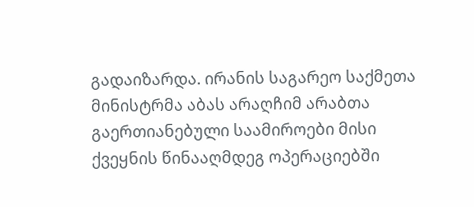გადაიზარდა. ირანის საგარეო საქმეთა მინისტრმა აბას არაღჩიმ არაბთა გაერთიანებული საამიროები მისი ქვეყნის წინააღმდეგ ოპერაციებში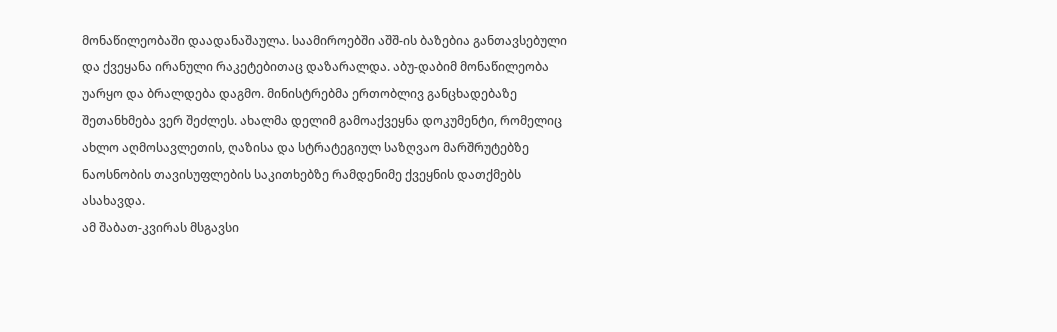მონაწილეობაში დაადანაშაულა. საამიროებში აშშ-ის ბაზებია განთავსებული და ქვეყანა ირანული რაკეტებითაც დაზარალდა. აბუ-დაბიმ მონაწილეობა უარყო და ბრალდება დაგმო. მინისტრებმა ერთობლივ განცხადებაზე შეთანხმება ვერ შეძლეს. ახალმა დელიმ გამოაქვეყნა დოკუმენტი, რომელიც ახლო აღმოსავლეთის, ღაზისა და სტრატეგიულ საზღვაო მარშრუტებზე ნაოსნობის თავისუფლების საკითხებზე რამდენიმე ქვეყნის დათქმებს ასახავდა.
ამ შაბათ-კვირას მსგავსი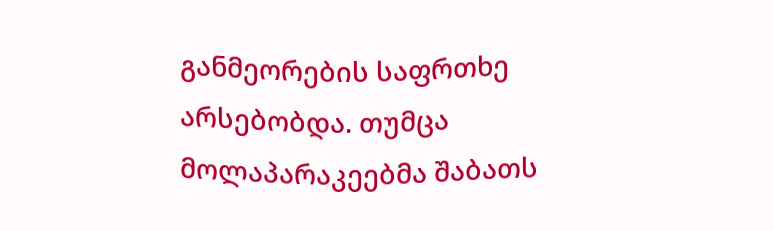განმეორების საფრთხე არსებობდა. თუმცა მოლაპარაკეებმა შაბათს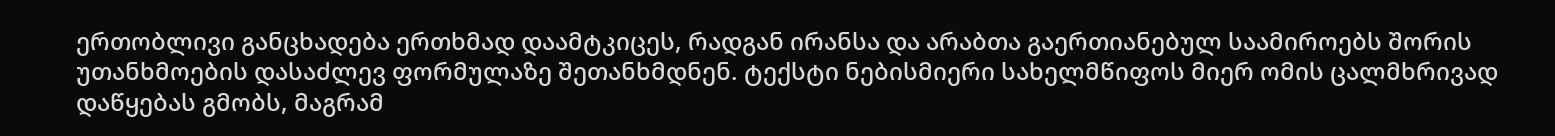ერთობლივი განცხადება ერთხმად დაამტკიცეს, რადგან ირანსა და არაბთა გაერთიანებულ საამიროებს შორის უთანხმოების დასაძლევ ფორმულაზე შეთანხმდნენ. ტექსტი ნებისმიერი სახელმწიფოს მიერ ომის ცალმხრივად დაწყებას გმობს, მაგრამ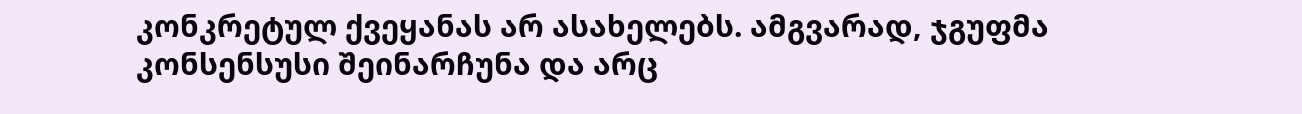კონკრეტულ ქვეყანას არ ასახელებს. ამგვარად, ჯგუფმა კონსენსუსი შეინარჩუნა და არც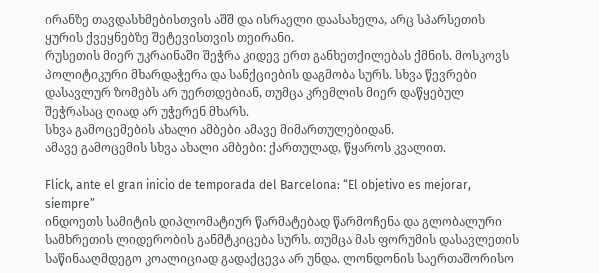ირანზე თავდასხმებისთვის აშშ და ისრაელი დაასახელა, არც სპარსეთის ყურის ქვეყნებზე შეტევისთვის თეირანი.
რუსეთის მიერ უკრაინაში შეჭრა კიდევ ერთ განხეთქილებას ქმნის. მოსკოვს პოლიტიკური მხარდაჭერა და სანქციების დაგმობა სურს. სხვა წევრები დასავლურ ზომებს არ უერთდებიან, თუმცა კრემლის მიერ დაწყებულ შეჭრასაც ღიად არ უჭერენ მხარს.
სხვა გამოცემების ახალი ამბები ამავე მიმართულებიდან.
ამავე გამოცემის სხვა ახალი ამბები: ქართულად, წყაროს კვალით.

Flick, ante el gran inicio de temporada del Barcelona: “El objetivo es mejorar, siempre”
ინდოეთს სამიტის დიპლომატიურ წარმატებად წარმოჩენა და გლობალური სამხრეთის ლიდერობის განმტკიცება სურს. თუმცა მას ფორუმის დასავლეთის საწინააღმდეგო კოალიციად გადაქცევა არ უნდა. ლონდონის საერთაშორისო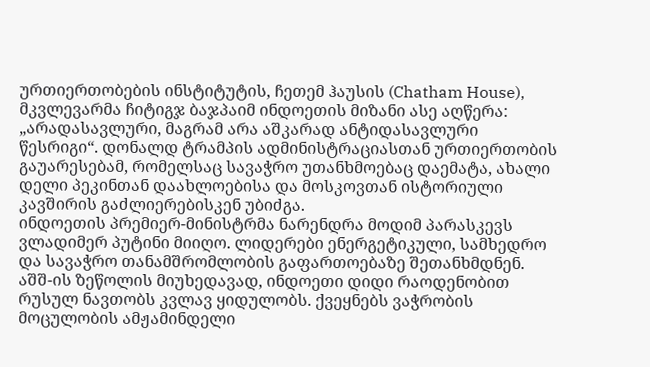ურთიერთობების ინსტიტუტის, ჩეთემ ჰაუსის (Chatham House), მკვლევარმა ჩიტიგჯ ბაჯპაიმ ინდოეთის მიზანი ასე აღწერა: „არადასავლური, მაგრამ არა აშკარად ანტიდასავლური წესრიგი“. დონალდ ტრამპის ადმინისტრაციასთან ურთიერთობის გაუარესებამ, რომელსაც სავაჭრო უთანხმოებაც დაემატა, ახალი დელი პეკინთან დაახლოებისა და მოსკოვთან ისტორიული კავშირის გაძლიერებისკენ უბიძგა.
ინდოეთის პრემიერ-მინისტრმა ნარენდრა მოდიმ პარასკევს ვლადიმერ პუტინი მიიღო. ლიდერები ენერგეტიკული, სამხედრო და სავაჭრო თანამშრომლობის გაფართოებაზე შეთანხმდნენ. აშშ-ის ზეწოლის მიუხედავად, ინდოეთი დიდი რაოდენობით რუსულ ნავთობს კვლავ ყიდულობს. ქვეყნებს ვაჭრობის მოცულობის ამჟამინდელი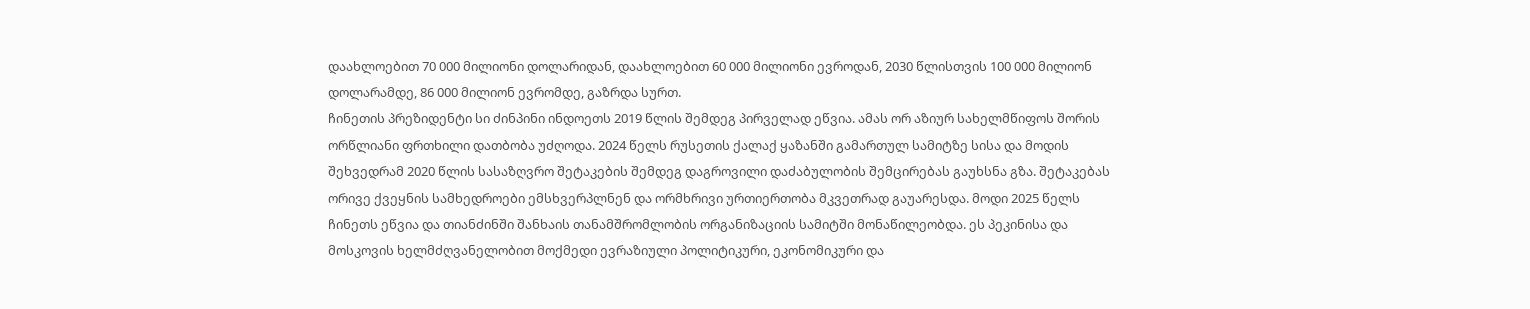დაახლოებით 70 000 მილიონი დოლარიდან, დაახლოებით 60 000 მილიონი ევროდან, 2030 წლისთვის 100 000 მილიონ დოლარამდე, 86 000 მილიონ ევრომდე, გაზრდა სურთ.
ჩინეთის პრეზიდენტი სი ძინპინი ინდოეთს 2019 წლის შემდეგ პირველად ეწვია. ამას ორ აზიურ სახელმწიფოს შორის ორწლიანი ფრთხილი დათბობა უძღოდა. 2024 წელს რუსეთის ქალაქ ყაზანში გამართულ სამიტზე სისა და მოდის შეხვედრამ 2020 წლის სასაზღვრო შეტაკების შემდეგ დაგროვილი დაძაბულობის შემცირებას გაუხსნა გზა. შეტაკებას ორივე ქვეყნის სამხედროები ემსხვერპლნენ და ორმხრივი ურთიერთობა მკვეთრად გაუარესდა. მოდი 2025 წელს ჩინეთს ეწვია და თიანძინში შანხაის თანამშრომლობის ორგანიზაციის სამიტში მონაწილეობდა. ეს პეკინისა და მოსკოვის ხელმძღვანელობით მოქმედი ევრაზიული პოლიტიკური, ეკონომიკური და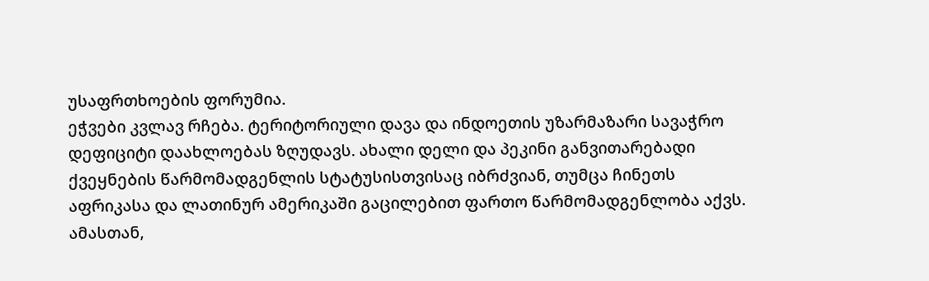უსაფრთხოების ფორუმია.
ეჭვები კვლავ რჩება. ტერიტორიული დავა და ინდოეთის უზარმაზარი სავაჭრო დეფიციტი დაახლოებას ზღუდავს. ახალი დელი და პეკინი განვითარებადი ქვეყნების წარმომადგენლის სტატუსისთვისაც იბრძვიან, თუმცა ჩინეთს აფრიკასა და ლათინურ ამერიკაში გაცილებით ფართო წარმომადგენლობა აქვს. ამასთან,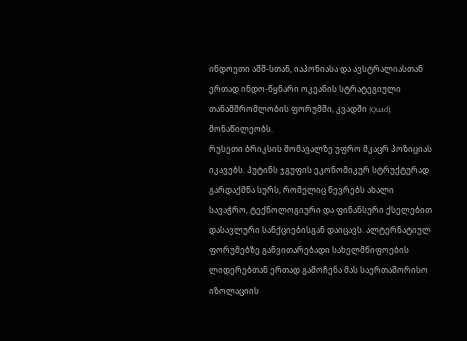ინდოეთი აშშ-სთან, იაპონიასა და ავსტრალიასთან ერთად ინდო-წყნარი ოკეანის სტრატეგიული თანამშრომლობის ფორუმში, კვადში (Quad), მონაწილეობს.
რუსეთი ბრიკსის მომავალზე უფრო მკაცრ პოზიციას იკავებს. პუტინს ჯგუფის ეკონომიკურ სტრუქტურად გარდაქმნა სურს, რომელიც წევრებს ახალი სავაჭრო, ტექნოლოგიური და ფინანსური ქსელებით დასავლური სანქციებისგან დაიცავს. ალტერნატიულ ფორუმებზე განვითარებადი სახელმწიფოების ლიდერებთან ერთად გამოჩენა მას საერთაშორისო იზოლაციის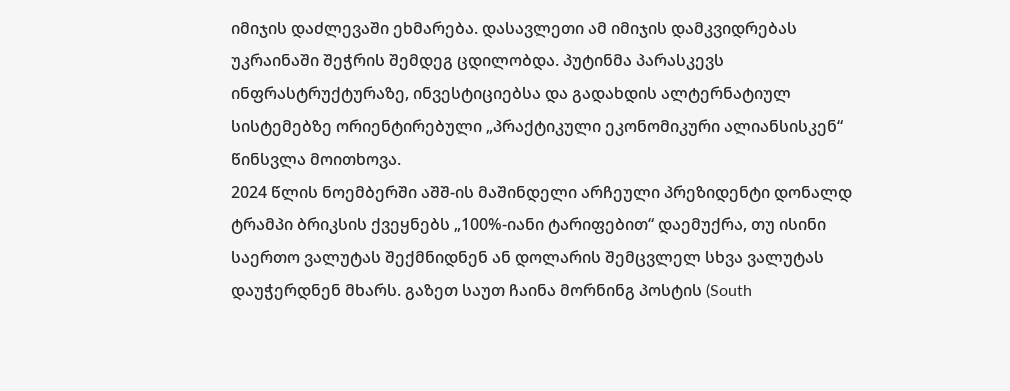იმიჯის დაძლევაში ეხმარება. დასავლეთი ამ იმიჯის დამკვიდრებას უკრაინაში შეჭრის შემდეგ ცდილობდა. პუტინმა პარასკევს ინფრასტრუქტურაზე, ინვესტიციებსა და გადახდის ალტერნატიულ სისტემებზე ორიენტირებული „პრაქტიკული ეკონომიკური ალიანსისკენ“ წინსვლა მოითხოვა.
2024 წლის ნოემბერში აშშ-ის მაშინდელი არჩეული პრეზიდენტი დონალდ ტრამპი ბრიკსის ქვეყნებს „100%-იანი ტარიფებით“ დაემუქრა, თუ ისინი საერთო ვალუტას შექმნიდნენ ან დოლარის შემცვლელ სხვა ვალუტას დაუჭერდნენ მხარს. გაზეთ საუთ ჩაინა მორნინგ პოსტის (South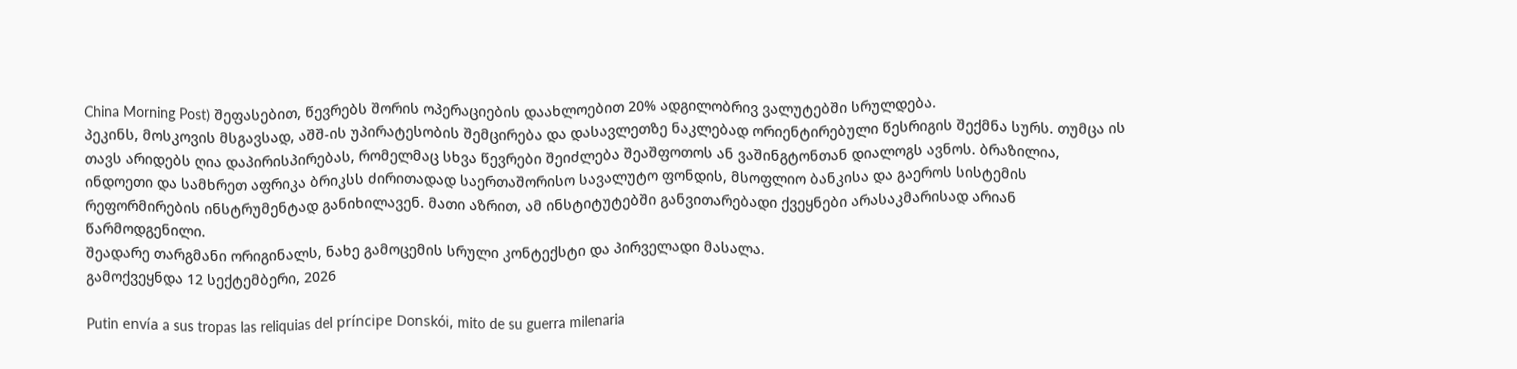China Morning Post) შეფასებით, წევრებს შორის ოპერაციების დაახლოებით 20% ადგილობრივ ვალუტებში სრულდება.
პეკინს, მოსკოვის მსგავსად, აშშ-ის უპირატესობის შემცირება და დასავლეთზე ნაკლებად ორიენტირებული წესრიგის შექმნა სურს. თუმცა ის თავს არიდებს ღია დაპირისპირებას, რომელმაც სხვა წევრები შეიძლება შეაშფოთოს ან ვაშინგტონთან დიალოგს ავნოს. ბრაზილია, ინდოეთი და სამხრეთ აფრიკა ბრიკსს ძირითადად საერთაშორისო სავალუტო ფონდის, მსოფლიო ბანკისა და გაეროს სისტემის რეფორმირების ინსტრუმენტად განიხილავენ. მათი აზრით, ამ ინსტიტუტებში განვითარებადი ქვეყნები არასაკმარისად არიან წარმოდგენილი.
შეადარე თარგმანი ორიგინალს, ნახე გამოცემის სრული კონტექსტი და პირველადი მასალა.
გამოქვეყნდა 12 სექტემბერი, 2026

Putin envía a sus tropas las reliquias del príncipe Donskói, mito de su guerra milenaria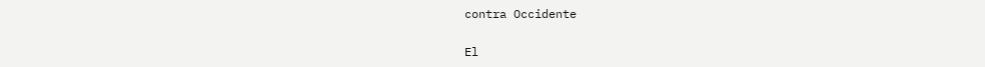contra Occidente

El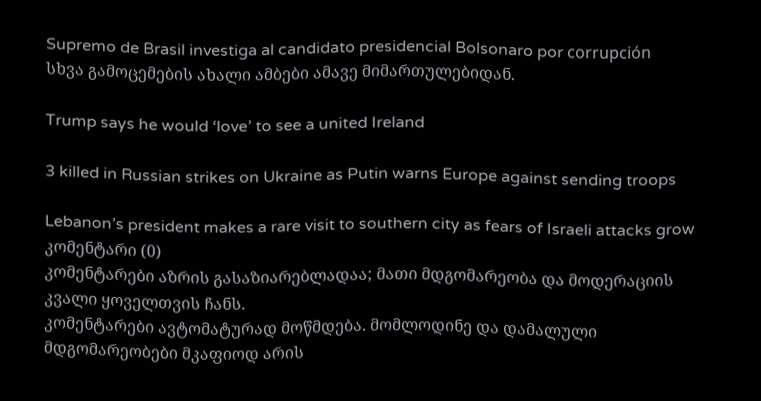Supremo de Brasil investiga al candidato presidencial Bolsonaro por corrupción
სხვა გამოცემების ახალი ამბები ამავე მიმართულებიდან.

Trump says he would ‘love’ to see a united Ireland

3 killed in Russian strikes on Ukraine as Putin warns Europe against sending troops

Lebanon’s president makes a rare visit to southern city as fears of Israeli attacks grow
კომენტარი (0)
კომენტარები აზრის გასაზიარებლადაა; მათი მდგომარეობა და მოდერაციის კვალი ყოველთვის ჩანს.
კომენტარები ავტომატურად მოწმდება. მომლოდინე და დამალული მდგომარეობები მკაფიოდ არის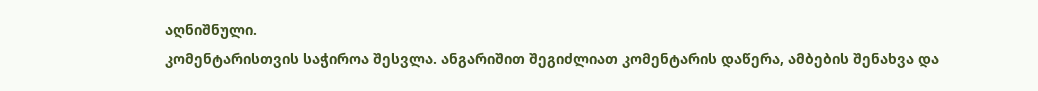აღნიშნული.
კომენტარისთვის საჭიროა შესვლა. ანგარიშით შეგიძლიათ კომენტარის დაწერა, ამბების შენახვა და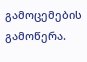გამოცემების გამოწერა.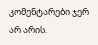კომენტარები ჯერ არ არის.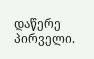დაწერე პირველი.